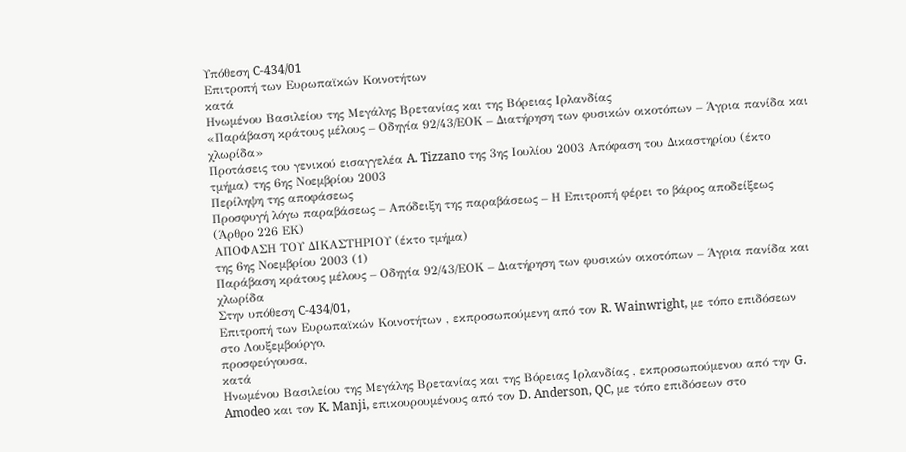Υπόθεση C-434/01
Επιτροπή των Ευρωπαϊκών Κοινοτήτων
κατά
Ηνωμένου Βασιλείου της Μεγάλης Βρετανίας και της Βόρειας Ιρλανδίας
«Παράβαση κράτους μέλους – Oδηγία 92/43/ΕΟΚ – Διατήρηση των φυσικών οικοτόπων – Άγρια πανίδα και χλωρίδα»
Προτάσεις του γενικού εισαγγελέα A. Tizzano της 3ης Ιουλίου 2003 Απόφαση του Δικαστηρίου (έκτο τμήμα) της 6ης Νοεμβρίου 2003
Περίληψη της αποφάσεως
Προσφυγή λόγω παραβάσεως – Απόδειξη της παραβάσεως – Η Επιτροπή φέρει το βάρος αποδείξεως
(Άρθρο 226 ΕΚ)
ΑΠΟΦΑΣΗ ΤΟΥ ΔΙΚΑΣΤΗΡΙΟΥ (έκτο τμήμα)
της 6ης Νοεμβρίου 2003 (1)
Παράβαση κράτους μέλους – Oδηγία 92/43/ΕΟΚ – Διατήρηση των φυσικών οικοτόπων – Άγρια πανίδα και χλωρίδα
Στην υπόθεση C-434/01,
Επιτροπή των Ευρωπαϊκών Κοινοτήτων , εκπροσωπούμενη από τον R. Wainwright, με τόπο επιδόσεων στο Λουξεμβούργο,
προσφεύγουσα,
κατά
Ηνωμένου Βασιλείου της Μεγάλης Βρετανίας και της Βόρειας Ιρλανδίας , εκπροσωπούμενου από την G. Amodeo και τον K. Manji, επικουρουμένους από τον D. Anderson, QC, με τόπο επιδόσεων στο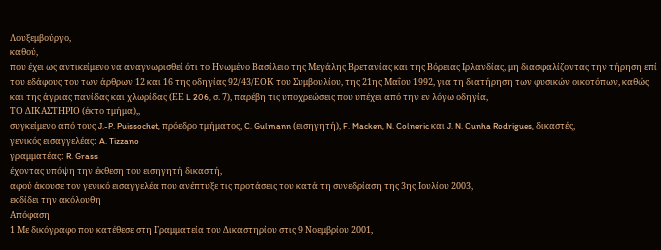Λουξεμβούργο,
καθού,
που έχει ως αντικείμενο να αναγνωρισθεί ότι το Ηνωμένο Βασίλειο της Μεγάλης Βρετανίας και της Βόρειας Ιρλανδίας, μη διασφαλίζοντας την τήρηση επί του εδάφους του των άρθρων 12 και 16 της οδηγίας 92/43/ΕΟΚ του Συμβουλίου, της 21ης Μαΐου 1992, για τη διατήρηση των φυσικών οικοτόπων, καθώς και της άγριας πανίδας και χλωρίδας (ΕΕ L 206, σ. 7), παρέβη τις υποχρεώσεις που υπέχει από την εν λόγω οδηγία,
ΤΟ ΔΙΚΑΣΤΗΡΙΟ (έκτο τμήμα),,
συγκείμενο από τους J.-P. Puissochet, πρόεδρο τμήματος, C. Gulmann (εισηγητή), F. Macken, N. Colneric και J. N. Cunha Rodrigues, δικαστές,
γενικός εισαγγελέας: A. Tizzano
γραμματέας: R. Grass
έχοντας υπόψη την έκθεση τoυ εισηγητή δικαστή,
αφού άκουσε τον γενικό εισαγγελέα που ανέπτυξε τις προτάσεις του κατά τη συνεδρίαση της 3ης Ιουλίου 2003,
εκδίδει την ακόλουθη
Απόφαση
1 Με δικόγραφο που κατέθεσε στη Γραμματεία του Δικαστηρίου στις 9 Νοεμβρίου 2001,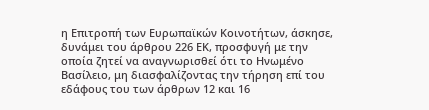η Επιτροπή των Ευρωπαϊκών Κοινοτήτων, άσκησε, δυνάμει του άρθρου 226 ΕΚ, προσφυγή με την οποία ζητεί να αναγνωρισθεί ότι το Ηνωμένο Βασίλειο, μη διασφαλίζοντας την τήρηση επί του εδάφους του των άρθρων 12 και 16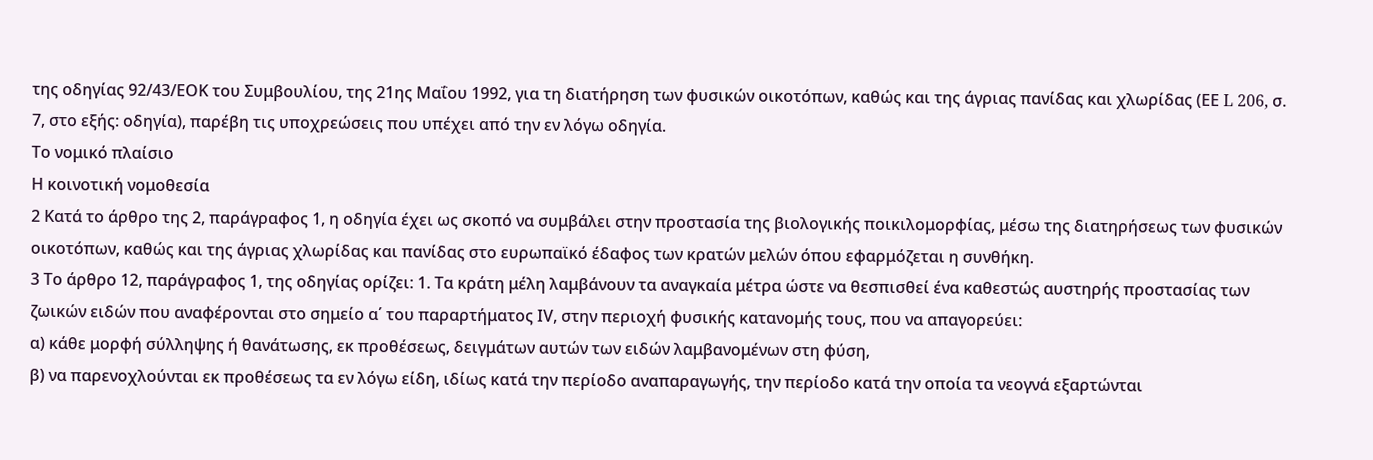της οδηγίας 92/43/ΕΟΚ του Συμβουλίου, της 21ης Μαΐου 1992, για τη διατήρηση των φυσικών οικοτόπων, καθώς και της άγριας πανίδας και χλωρίδας (ΕΕ L 206, σ. 7, στο εξής: οδηγία), παρέβη τις υποχρεώσεις που υπέχει από την εν λόγω οδηγία.
Το νομικό πλαίσιο
Η κοινοτική νομοθεσία
2 Κατά το άρθρο της 2, παράγραφος 1, η οδηγία έχει ως σκοπό να συμβάλει στην προστασία της βιολογικής ποικιλομορφίας, μέσω της διατηρήσεως των φυσικών οικοτόπων, καθώς και της άγριας χλωρίδας και πανίδας στο ευρωπαϊκό έδαφος των κρατών μελών όπου εφαρμόζεται η συνθήκη.
3 Το άρθρο 12, παράγραφος 1, της οδηγίας ορίζει: 1. Τα κράτη μέλη λαμβάνουν τα αναγκαία μέτρα ώστε να θεσπισθεί ένα καθεστώς αυστηρής προστασίας των ζωικών ειδών που αναφέρονται στο σημείο α΄ του παραρτήματος ΙV, στην περιοχή φυσικής κατανομής τους, που να απαγορεύει:
α) κάθε μορφή σύλληψης ή θανάτωσης, εκ προθέσεως, δειγμάτων αυτών των ειδών λαμβανομένων στη φύση,
β) να παρενοχλούνται εκ προθέσεως τα εν λόγω είδη, ιδίως κατά την περίοδο αναπαραγωγής, την περίοδο κατά την οποία τα νεογνά εξαρτώνται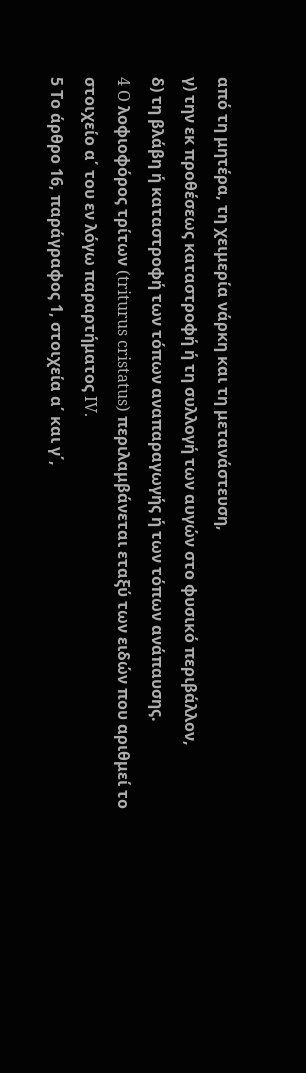από τη μητέρα, τη χειμερία νάρκη και τη μετανάστευση,
γ) την εκ προθέσεως καταστροφή ή τη συλλογή των αυγών στο φυσικό περιβάλλον,
δ) τη βλάβη ή καταστροφή των τόπων αναπαραγωγής ή των τόπων ανάπαυσης.
4 O λοφιοφόρος τρίτων (triturus cristatus) περιλαμβάνεται εταξύ των ειδών που αριθμεί το στοιχείο α΄ του εν λόγω παραρτήματος IV.
5 Το άρθρο 16, παράγραφος 1, στοιχεία α΄ και γ΄,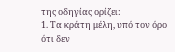της οδηγίας ορίζει:
1. Τα κράτη μέλη, υπό τον όρο ότι δεν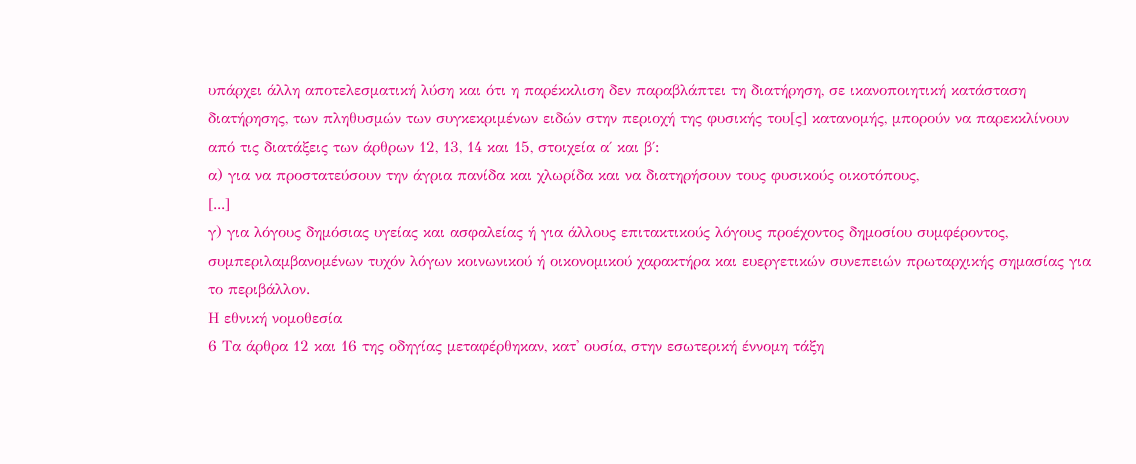υπάρχει άλλη αποτελεσματική λύση και ότι η παρέκκλιση δεν παραβλάπτει τη διατήρηση, σε ικανοποιητική κατάσταση διατήρησης, των πληθυσμών των συγκεκριμένων ειδών στην περιοχή της φυσικής του[ς] κατανομής, μπορούν να παρεκκλίνουν από τις διατάξεις των άρθρων 12, 13, 14 και 15, στοιχεία α΄ και β΄:
α) για να προστατεύσουν την άγρια πανίδα και χλωρίδα και να διατηρήσουν τους φυσικούς οικοτόπους,
[...]
γ) για λόγους δημόσιας υγείας και ασφαλείας ή για άλλους επιτακτικούς λόγους προέχοντος δημοσίου συμφέροντος, συμπεριλαμβανομένων τυχόν λόγων κοινωνικού ή οικονομικού χαρακτήρα και ευεργετικών συνεπειών πρωταρχικής σημασίας για το περιβάλλον.
Η εθνική νομοθεσία
6 Τα άρθρα 12 και 16 της οδηγίας μεταφέρθηκαν, κατ' ουσία, στην εσωτερική έννομη τάξη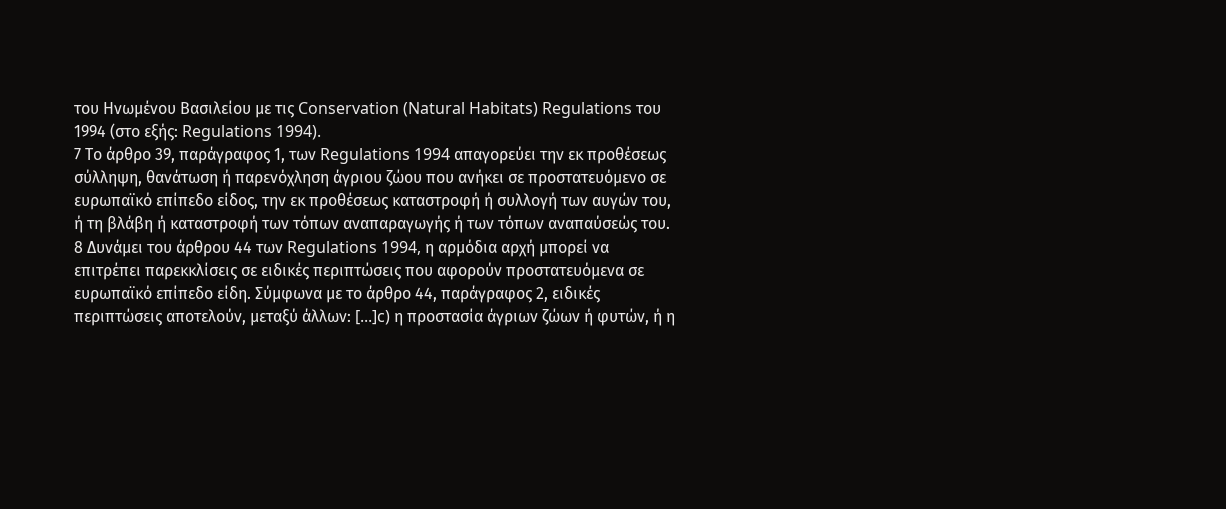του Ηνωμένου Βασιλείου με τις Conservation (Natural Habitats) Regulations του 1994 (στο εξής: Regulations 1994).
7 Το άρθρο 39, παράγραφος 1, των Regulations 1994 απαγορεύει την εκ προθέσεως σύλληψη, θανάτωση ή παρενόχληση άγριου ζώου που ανήκει σε προστατευόμενο σε ευρωπαϊκό επίπεδο είδος, την εκ προθέσεως καταστροφή ή συλλογή των αυγών του, ή τη βλάβη ή καταστροφή των τόπων αναπαραγωγής ή των τόπων αναπαύσεώς του.
8 Δυνάμει του άρθρου 44 των Regulations 1994, η αρμόδια αρχή μπορεί να επιτρέπει παρεκκλίσεις σε ειδικές περιπτώσεις που αφορούν προστατευόμενα σε ευρωπαϊκό επίπεδο είδη. Σύμφωνα με το άρθρο 44, παράγραφος 2, ειδικές περιπτώσεις αποτελούν, μεταξύ άλλων: [...]c) η προστασία άγριων ζώων ή φυτών, ή η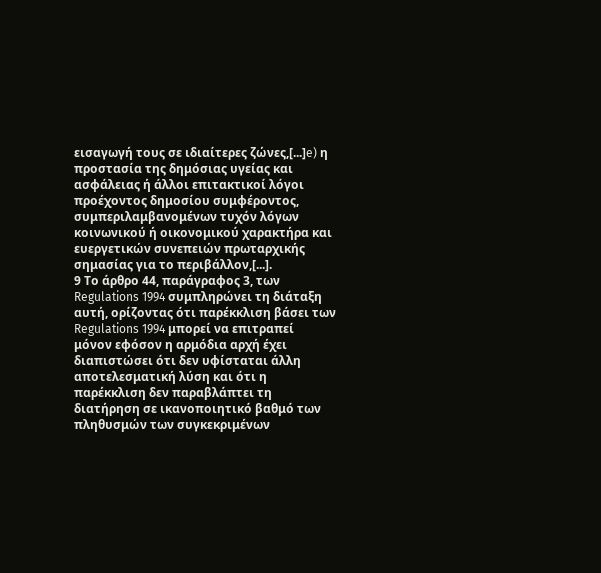εισαγωγή τους σε ιδιαίτερες ζώνες,[...]e) η προστασία της δημόσιας υγείας και ασφάλειας ή άλλοι επιτακτικοί λόγοι προέχοντος δημοσίου συμφέροντος, συμπεριλαμβανομένων τυχόν λόγων κοινωνικού ή οικονομικού χαρακτήρα και ευεργετικών συνεπειών πρωταρχικής σημασίας για το περιβάλλον,[...].
9 Το άρθρο 44, παράγραφος 3, των Regulations 1994 συμπληρώνει τη διάταξη αυτή, ορίζοντας ότι παρέκκλιση βάσει των Regulations 1994 μπορεί να επιτραπεί μόνον εφόσον η αρμόδια αρχή έχει διαπιστώσει ότι δεν υφίσταται άλλη αποτελεσματική λύση και ότι η παρέκκλιση δεν παραβλάπτει τη διατήρηση σε ικανοποιητικό βαθμό των πληθυσμών των συγκεκριμένων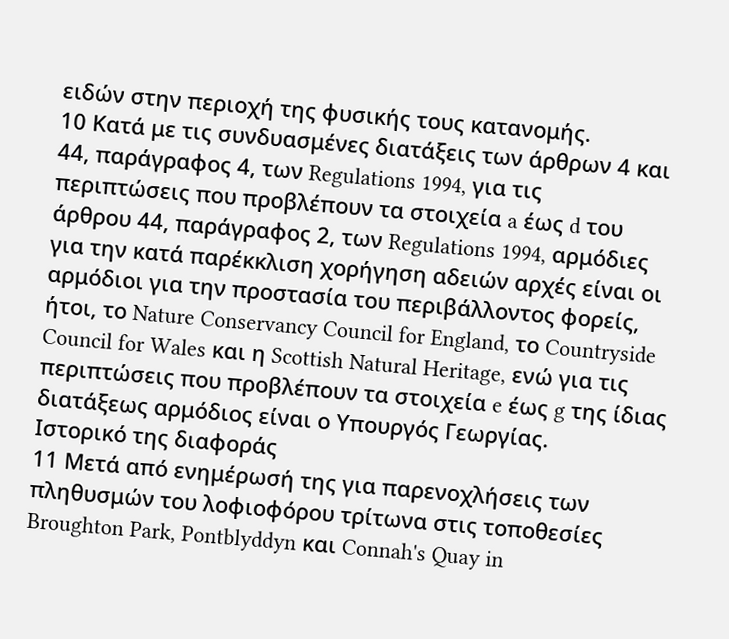ειδών στην περιοχή της φυσικής τους κατανομής.
10 Κατά με τις συνδυασμένες διατάξεις των άρθρων 4 και 44, παράγραφος 4, των Regulations 1994, για τις περιπτώσεις που προβλέπουν τα στοιχεία a έως d του άρθρου 44, παράγραφος 2, των Regulations 1994, αρμόδιες για την κατά παρέκκλιση χορήγηση αδειών αρχές είναι οι αρμόδιοι για την προστασία του περιβάλλοντος φορείς, ήτοι, το Nature Conservancy Council for England, το Countryside Council for Wales και η Scottish Natural Heritage, ενώ για τις περιπτώσεις που προβλέπουν τα στοιχεία e έως g της ίδιας διατάξεως αρμόδιος είναι ο Υπουργός Γεωργίας.
Ιστορικό της διαφοράς
11 Μετά από ενημέρωσή της για παρενοχλήσεις των πληθυσμών του λοφιοφόρου τρίτωνα στις τοποθεσίες Broughton Park, Pontblyddyn και Connah's Quay in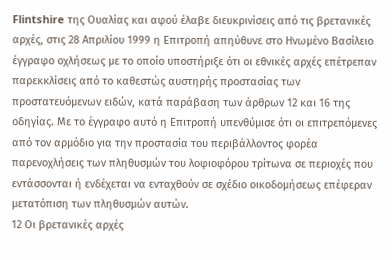Flintshire της Ουαλίας και αφού έλαβε διευκρινίσεις από τις βρετανικές αρχές, στις 28 Απριλίου 1999 η Επιτροπή απηύθυνε στο Ηνωμένο Βασίλειο έγγραφο οχλήσεως με το οποίο υποστήριξε ότι οι εθνικές αρχές επέτρεπαν παρεκκλίσεις από το καθεστώς αυστηρής προστασίας των προστατευόμενων ειδών, κατά παράβαση των άρθρων 12 και 16 της οδηγίας. Με το έγγραφο αυτό η Επιτροπή υπενθύμισε ότι οι επιτρεπόμενες από τον αρμόδιο για την προστασία του περιβάλλοντος φορέα παρενοχλήσεις των πληθυσμών του λοφιοφόρου τρίτωνα σε περιοχές που εντάσσονται ή ενδέχεται να ενταχθούν σε σχέδιο οικοδομήσεως επέφεραν μετατόπιση των πληθυσμών αυτών.
12 Οι βρετανικές αρχές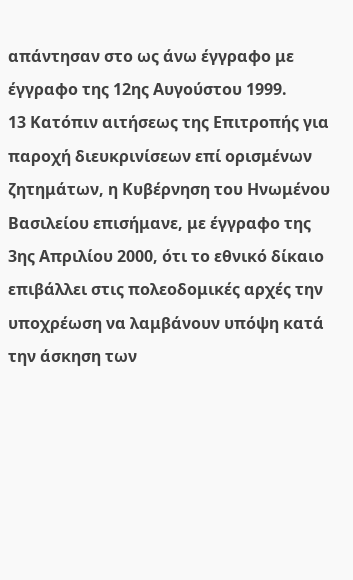απάντησαν στο ως άνω έγγραφο με έγγραφο της 12ης Αυγούστου 1999.
13 Κατόπιν αιτήσεως της Επιτροπής για παροχή διευκρινίσεων επί ορισμένων ζητημάτων, η Κυβέρνηση του Ηνωμένου Βασιλείου επισήμανε, με έγγραφο της 3ης Απριλίου 2000, ότι το εθνικό δίκαιο επιβάλλει στις πολεοδομικές αρχές την υποχρέωση να λαμβάνουν υπόψη κατά την άσκηση των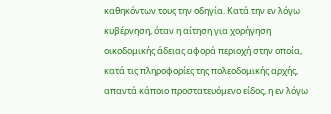καθηκόντων τους την οδηγία. Κατά την εν λόγω κυβέρνηση, όταν η αίτηση για χορήγηση οικοδομικής άδειας αφορά περιοχή στην οποία, κατά τις πληροφορίες της πολεοδομικής αρχής, απαντά κάποιο προστατευόμενο είδος, η εν λόγω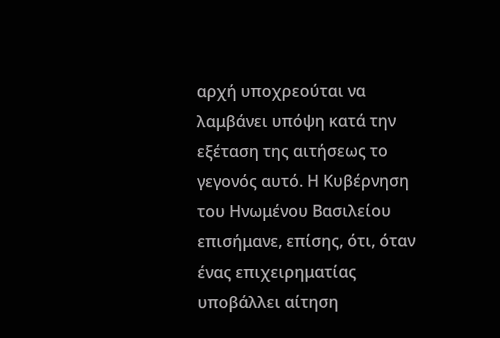αρχή υποχρεούται να λαμβάνει υπόψη κατά την εξέταση της αιτήσεως το γεγονός αυτό. Η Κυβέρνηση του Ηνωμένου Βασιλείου επισήμανε, επίσης, ότι, όταν ένας επιχειρηματίας υποβάλλει αίτηση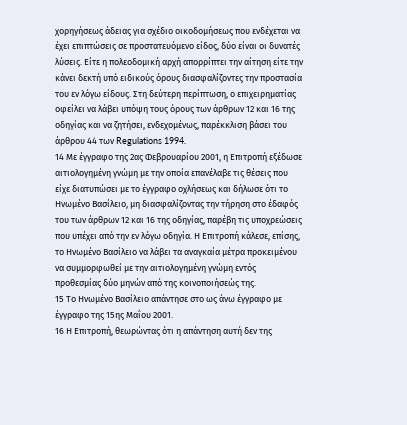χορηγήσεως άδειας για σχέδιο οικοδομήσεως που ενδέχεται να έχει επιπτώσεις σε προστατευόμενο είδος, δύο είναι οι δυνατές λύσεις. Είτε η πολεοδομική αρχή απορρίπτει την αίτηση είτε την κάνει δεκτή υπό ειδικούς όρους διασφαλίζοντες την προστασία του εν λόγω είδους. Στη δεύτερη περίπτωση, ο επιχειρηματίας οφείλει να λάβει υπόψη τους όρους των άρθρων 12 και 16 της οδηγίας και να ζητήσει, ενδεχομένως, παρέκκλιση βάσει του άρθρου 44 των Regulations 1994.
14 Με έγγραφο της 2ας Φεβρουαρίου 2001, η Επιτροπή εξέδωσε αιτιολογημένη γνώμη με την οποία επανέλαβε τις θέσεις που είχε διατυπώσει με το έγγραφο οχλήσεως και δήλωσε ότι το Ηνωμένο Βασίλειο, μη διασφαλίζοντας την τήρηση στο έδαφός του των άρθρων 12 και 16 της οδηγίας, παρέβη τις υποχρεώσεις που υπέχει από την εν λόγω οδηγία. Η Επιτροπή κάλεσε, επίσης, το Ηνωμένο Βασίλειο να λάβει τα αναγκαία μέτρα προκειμένου να συμμορφωθεί με την αιτιολογημένη γνώμη εντός προθεσμίας δύο μηνών από της κοινοποιήσεώς της.
15 Το Ηνωμένο Βασίλειο απάντησε στο ως άνω έγγραφο με έγγραφο της 15ης Μαΐου 2001.
16 Η Επιτροπή, θεωρώντας ότι η απάντηση αυτή δεν της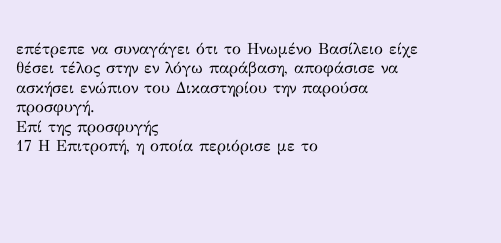επέτρεπε να συναγάγει ότι το Ηνωμένο Βασίλειο είχε θέσει τέλος στην εν λόγω παράβαση, αποφάσισε να ασκήσει ενώπιον του Δικαστηρίου την παρούσα προσφυγή.
Επί της προσφυγής
17 Η Επιτροπή, η οποία περιόρισε με το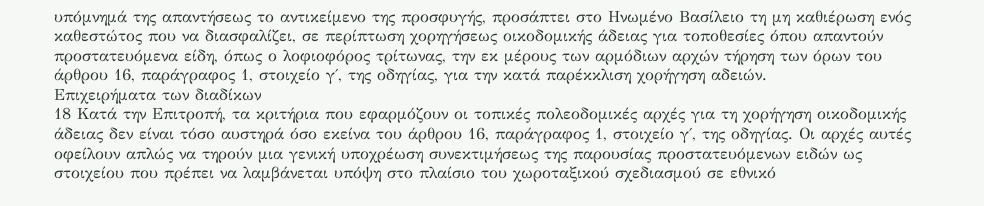υπόμνημά της απαντήσεως το αντικείμενο της προσφυγής, προσάπτει στο Ηνωμένο Βασίλειο τη μη καθιέρωση ενός καθεστώτος που να διασφαλίζει, σε περίπτωση χορηγήσεως οικοδομικής άδειας για τοποθεσίες όπου απαντούν προστατευόμενα είδη, όπως ο λοφιοφόρος τρίτωνας, την εκ μέρους των αρμόδιων αρχών τήρηση των όρων του άρθρου 16, παράγραφος 1, στοιχείο γ΄, της οδηγίας, για την κατά παρέκκλιση χορήγηση αδειών.
Επιχειρήματα των διαδίκων
18 Κατά την Επιτροπή, τα κριτήρια που εφαρμόζουν οι τοπικές πολεοδομικές αρχές για τη χορήγηση οικοδομικής άδειας δεν είναι τόσο αυστηρά όσο εκείνα του άρθρου 16, παράγραφος 1, στοιχείο γ΄, της οδηγίας. Οι αρχές αυτές οφείλουν απλώς να τηρούν μια γενική υποχρέωση συνεκτιμήσεως της παρουσίας προστατευόμενων ειδών ως στοιχείου που πρέπει να λαμβάνεται υπόψη στο πλαίσιο του χωροταξικού σχεδιασμού σε εθνικό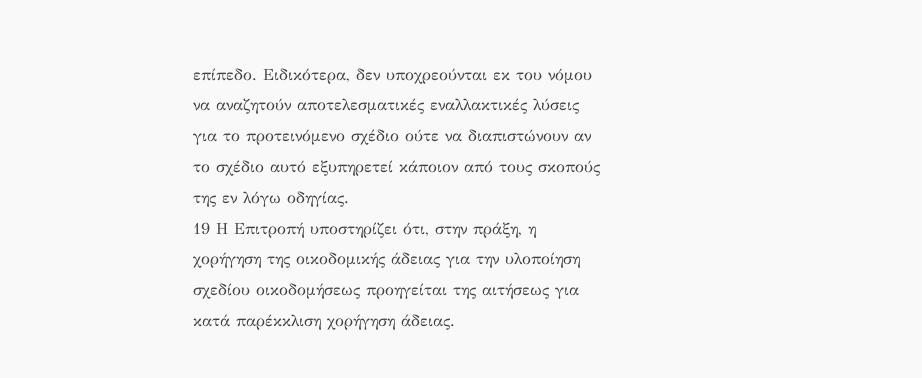επίπεδο. Ειδικότερα, δεν υποχρεούνται εκ του νόμου να αναζητούν αποτελεσματικές εναλλακτικές λύσεις για το προτεινόμενο σχέδιο ούτε να διαπιστώνουν αν το σχέδιο αυτό εξυπηρετεί κάποιον από τους σκοπούς της εν λόγω οδηγίας.
19 Η Επιτροπή υποστηρίζει ότι, στην πράξη, η χορήγηση της οικοδομικής άδειας για την υλοποίηση σχεδίου οικοδομήσεως προηγείται της αιτήσεως για κατά παρέκκλιση χορήγηση άδειας.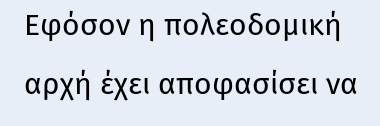Εφόσον η πολεοδομική αρχή έχει αποφασίσει να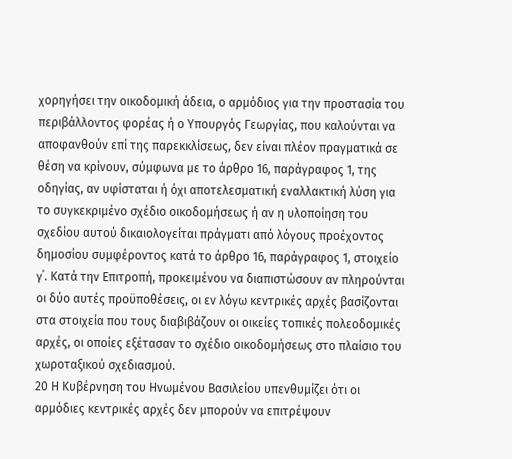χορηγήσει την οικοδομική άδεια, ο αρμόδιος για την προστασία του περιβάλλοντος φορέας ή ο Υπουργός Γεωργίας, που καλούνται να αποφανθούν επί της παρεκκλίσεως, δεν είναι πλέον πραγματικά σε θέση να κρίνουν, σύμφωνα με το άρθρο 16, παράγραφος 1, της οδηγίας, αν υφίσταται ή όχι αποτελεσματική εναλλακτική λύση για το συγκεκριμένο σχέδιο οικοδομήσεως ή αν η υλοποίηση του σχεδίου αυτού δικαιολογείται πράγματι από λόγους προέχοντος δημοσίου συμφέροντος κατά το άρθρο 16, παράγραφος 1, στοιχείο γ΄. Κατά την Επιτροπή, προκειμένου να διαπιστώσουν αν πληρούνται οι δύο αυτές προϋποθέσεις, οι εν λόγω κεντρικές αρχές βασίζονται στα στοιχεία που τους διαβιβάζουν οι οικείες τοπικές πολεοδομικές αρχές, οι οποίες εξέτασαν το σχέδιο οικοδομήσεως στο πλαίσιο του χωροταξικού σχεδιασμού.
20 Η Κυβέρνηση του Ηνωμένου Βασιλείου υπενθυμίζει ότι οι αρμόδιες κεντρικές αρχές δεν μπορούν να επιτρέψουν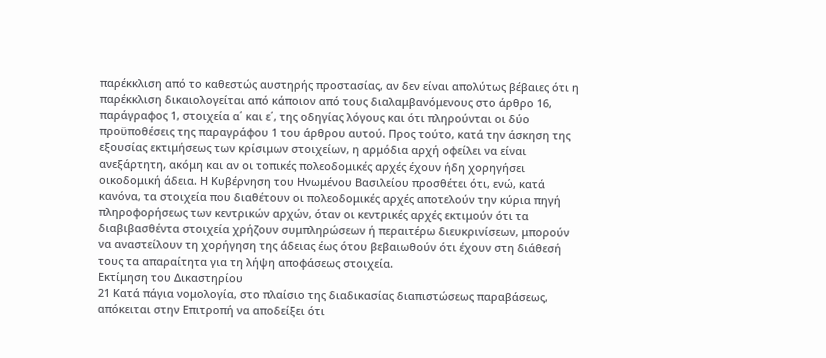παρέκκλιση από το καθεστώς αυστηρής προστασίας, αν δεν είναι απολύτως βέβαιες ότι η παρέκκλιση δικαιολογείται από κάποιον από τους διαλαμβανόμενους στο άρθρο 16, παράγραφος 1, στοιχεία α΄ και ε΄, της οδηγίας λόγους και ότι πληρούνται οι δύο προϋποθέσεις της παραγράφου 1 του άρθρου αυτού. Προς τούτο, κατά την άσκηση της εξουσίας εκτιμήσεως των κρίσιμων στοιχείων, η αρμόδια αρχή οφείλει να είναι ανεξάρτητη, ακόμη και αν οι τοπικές πολεοδομικές αρχές έχουν ήδη χορηγήσει οικοδομική άδεια. Η Κυβέρνηση του Ηνωμένου Βασιλείου προσθέτει ότι, ενώ, κατά κανόνα, τα στοιχεία που διαθέτουν οι πολεοδομικές αρχές αποτελούν την κύρια πηγή πληροφορήσεως των κεντρικών αρχών, όταν οι κεντρικές αρχές εκτιμούν ότι τα διαβιβασθέντα στοιχεία χρήζουν συμπληρώσεων ή περαιτέρω διευκρινίσεων, μπορούν να αναστείλουν τη χορήγηση της άδειας έως ότου βεβαιωθούν ότι έχουν στη διάθεσή τους τα απαραίτητα για τη λήψη αποφάσεως στοιχεία.
Εκτίμηση του Δικαστηρίου
21 Κατά πάγια νομολογία, στο πλαίσιο της διαδικασίας διαπιστώσεως παραβάσεως, απόκειται στην Επιτροπή να αποδείξει ότι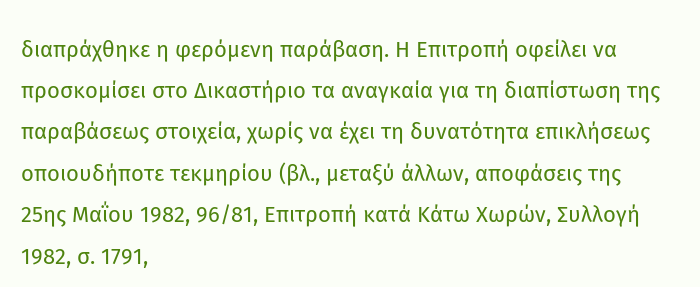διαπράχθηκε η φερόμενη παράβαση. Η Επιτροπή οφείλει να προσκομίσει στο Δικαστήριο τα αναγκαία για τη διαπίστωση της παραβάσεως στοιχεία, χωρίς να έχει τη δυνατότητα επικλήσεως οποιουδήποτε τεκμηρίου (βλ., μεταξύ άλλων, αποφάσεις της 25ης Μαΐου 1982, 96/81, Επιτροπή κατά Κάτω Χωρών, Συλλογή 1982, σ. 1791,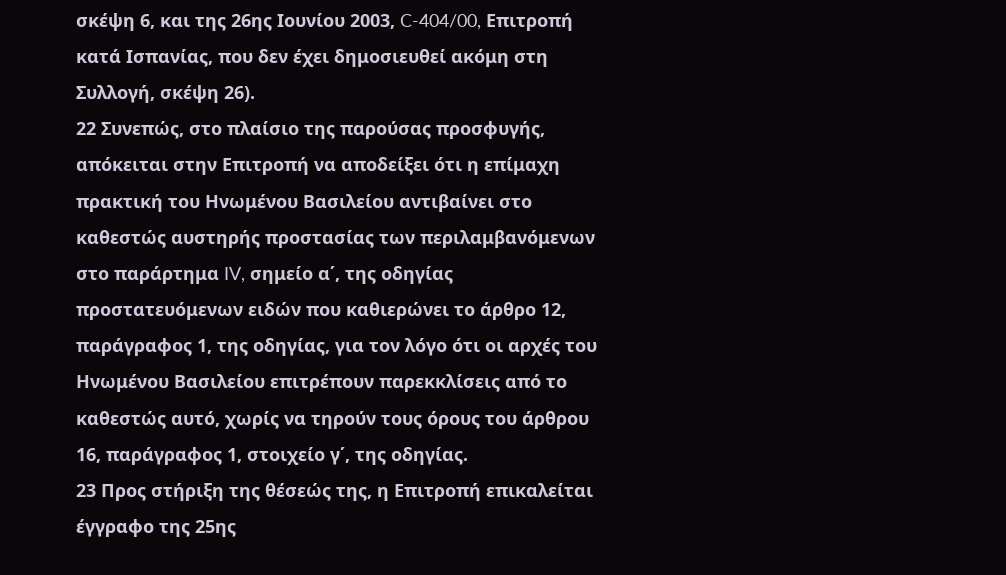σκέψη 6, και της 26ης Ιουνίου 2003, C-404/00, Επιτροπή κατά Ισπανίας, που δεν έχει δημοσιευθεί ακόμη στη Συλλογή, σκέψη 26).
22 Συνεπώς, στο πλαίσιο της παρούσας προσφυγής, απόκειται στην Επιτροπή να αποδείξει ότι η επίμαχη πρακτική του Ηνωμένου Βασιλείου αντιβαίνει στο καθεστώς αυστηρής προστασίας των περιλαμβανόμενων στο παράρτημα IV, σημείο α΄, της οδηγίας προστατευόμενων ειδών που καθιερώνει το άρθρο 12, παράγραφος 1, της οδηγίας, για τον λόγο ότι οι αρχές του Ηνωμένου Βασιλείου επιτρέπουν παρεκκλίσεις από το καθεστώς αυτό, χωρίς να τηρούν τους όρους του άρθρου 16, παράγραφος 1, στοιχείο γ΄, της οδηγίας.
23 Προς στήριξη της θέσεώς της, η Επιτροπή επικαλείται έγγραφο της 25ης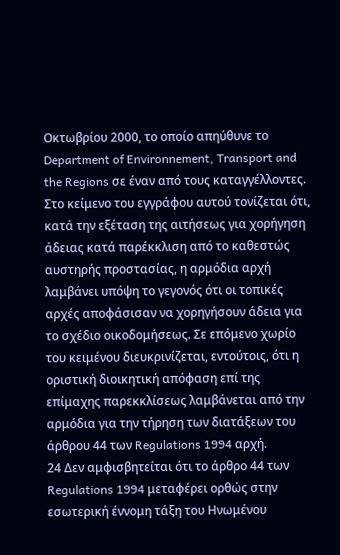Οκτωβρίου 2000, το οποίο απηύθυνε το Department of Environnement, Transport and the Regions σε έναν από τους καταγγέλλοντες. Στο κείμενο του εγγράφου αυτού τονίζεται ότι, κατά την εξέταση της αιτήσεως για χορήγηση άδειας κατά παρέκκλιση από το καθεστώς αυστηρής προστασίας, η αρμόδια αρχή λαμβάνει υπόψη το γεγονός ότι οι τοπικές αρχές αποφάσισαν να χορηγήσουν άδεια για το σχέδιο οικοδομήσεως. Σε επόμενο χωρίο του κειμένου διευκρινίζεται, εντούτοις, ότι η οριστική διοικητική απόφαση επί της επίμαχης παρεκκλίσεως λαμβάνεται από την αρμόδια για την τήρηση των διατάξεων του άρθρου 44 των Regulations 1994 αρχή.
24 Δεν αμφισβητείται ότι το άρθρο 44 των Regulations 1994 μεταφέρει ορθώς στην εσωτερική έννομη τάξη του Ηνωμένου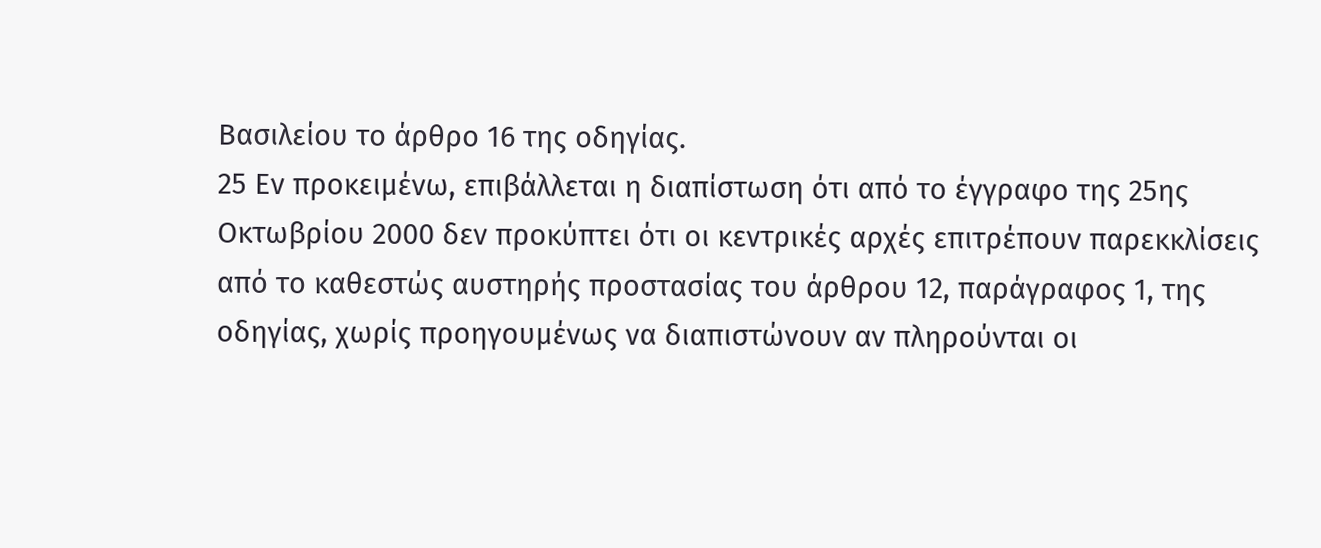Βασιλείου το άρθρο 16 της οδηγίας.
25 Εν προκειμένω, επιβάλλεται η διαπίστωση ότι από το έγγραφο της 25ης Οκτωβρίου 2000 δεν προκύπτει ότι οι κεντρικές αρχές επιτρέπουν παρεκκλίσεις από το καθεστώς αυστηρής προστασίας του άρθρου 12, παράγραφος 1, της οδηγίας, χωρίς προηγουμένως να διαπιστώνουν αν πληρούνται οι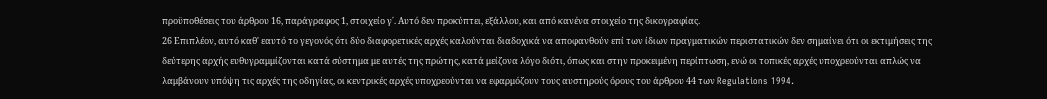προϋποθέσεις του άρθρου 16, παράγραφος 1, στοιχείο γ΄. Αυτό δεν προκύπτει, εξάλλου, και από κανένα στοιχείο της δικογραφίας.
26 Επιπλέον, αυτό καθ' εαυτό το γεγονός ότι δύο διαφορετικές αρχές καλούνται διαδοχικά να αποφανθούν επί των ίδιων πραγματικών περιστατικών δεν σημαίνει ότι οι εκτιμήσεις της δεύτερης αρχής ευθυγραμμίζονται κατά σύστημα με αυτές της πρώτης, κατά μείζονα λόγο διότι, όπως και στην προκειμένη περίπτωση, ενώ οι τοπικές αρχές υποχρεούνται απλώς να λαμβάνουν υπόψη τις αρχές της οδηγίας, οι κεντρικές αρχές υποχρεούνται να εφαρμόζουν τους αυστηρούς όρους του άρθρου 44 των Regulations 1994.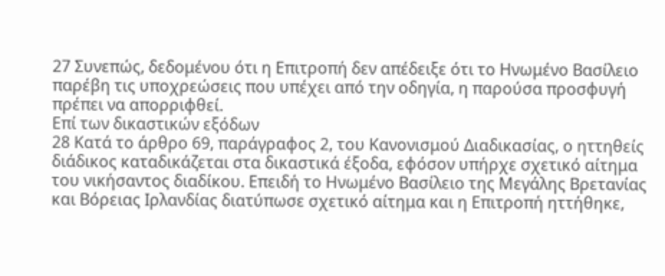27 Συνεπώς, δεδομένου ότι η Επιτροπή δεν απέδειξε ότι το Ηνωμένο Βασίλειο παρέβη τις υποχρεώσεις που υπέχει από την οδηγία, η παρούσα προσφυγή πρέπει να απορριφθεί.
Επί των δικαστικών εξόδων
28 Κατά το άρθρο 69, παράγραφος 2, του Κανονισμού Διαδικασίας, ο ηττηθείς διάδικος καταδικάζεται στα δικαστικά έξοδα, εφόσον υπήρχε σχετικό αίτημα του νικήσαντος διαδίκου. Επειδή το Ηνωμένο Βασίλειο της Μεγάλης Βρετανίας και Βόρειας Ιρλανδίας διατύπωσε σχετικό αίτημα και η Επιτροπή ηττήθηκε,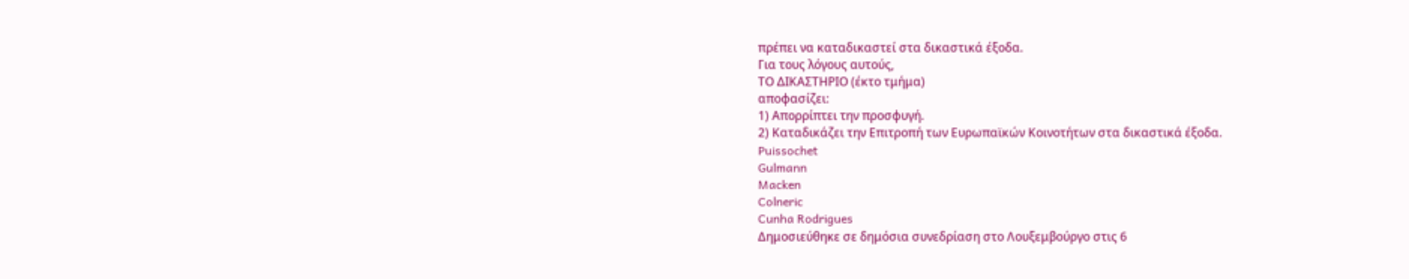πρέπει να καταδικαστεί στα δικαστικά έξοδα.
Για τους λόγους αυτούς,
ΤΟ ΔΙΚΑΣΤΗΡΙΟ (έκτο τμήμα)
αποφασίζει:
1) Απορρίπτει την προσφυγή.
2) Καταδικάζει την Επιτροπή των Ευρωπαϊκών Κοινοτήτων στα δικαστικά έξοδα.
Puissochet
Gulmann
Macken
Colneric
Cunha Rodrigues
Δημοσιεύθηκε σε δημόσια συνεδρίαση στο Λουξεμβούργο στις 6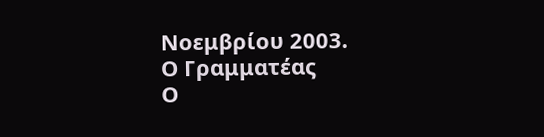Νοεμβρίου 2003.
Ο Γραμματέας
Ο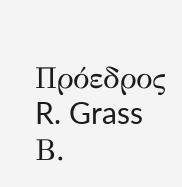Πρόεδρος
R. Grass
Β.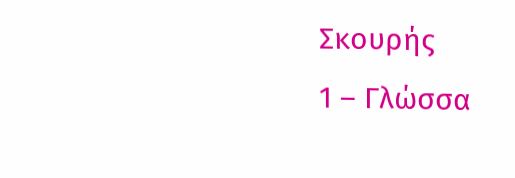Σκουρής
1 – Γλώσσα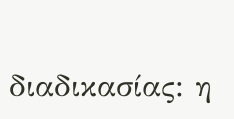διαδικασίας: η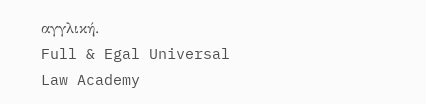αγγλική.
Full & Egal Universal Law Academy